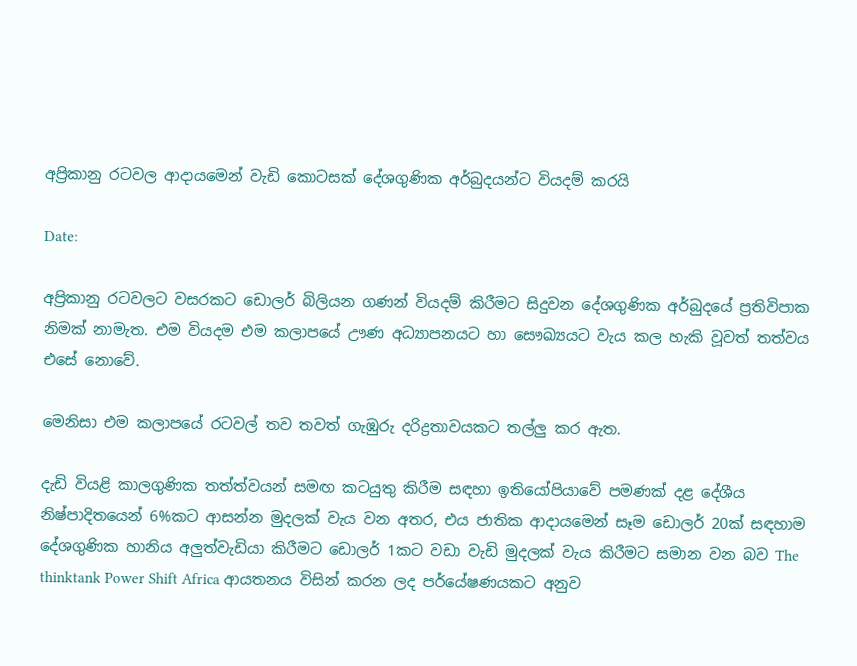අප්‍රිකානු රටවල ආදායමෙන් වැඩි කොටසක් දේශගුණික අර්බුදයන්ට වියදම් කරයි

Date:

අප්‍රිකානු රටවලට වසරකට ඩොලර් බිලියන ගණන් වියදම් කිරීමට සිදුවන දේශගුණික අර්බුදයේ ප්‍රතිවිපාක නිමක් නාමැත. එම වියදම එම කලාපයේ ඌණ අධ්‍යාපනයට හා සෞඛ්‍යයට වැය කල හැකි වූවත් තත්වය එසේ නොවේ.

මෙනිසා එම කලාපයේ රටවල් තව තවත් ගැඹුරු දරිද්‍රතාවයකට තල්ලු කර ඇත.

දැඩි වියළි කාලගුණික තත්ත්වයන් සමඟ කටයුතු කිරීම සඳහා ඉතියෝපියාවේ පමණක් දළ දේශීය නිෂ්පාදිතයෙන් 6%කට ආසන්න මුදලක් වැය වන අතර, එය ජාතික ආදායමෙන් සෑම ඩොලර් 20ක් සඳහාම දේශගුණික හානිය අලුත්වැඩියා කිරීමට ඩොලර් 1කට වඩා වැඩි මුදලක් වැය කිරීමට සමාන වන බව The thinktank Power Shift Africa ආයතනය විසින් කරන ලද පර්යේෂණයකට අනුව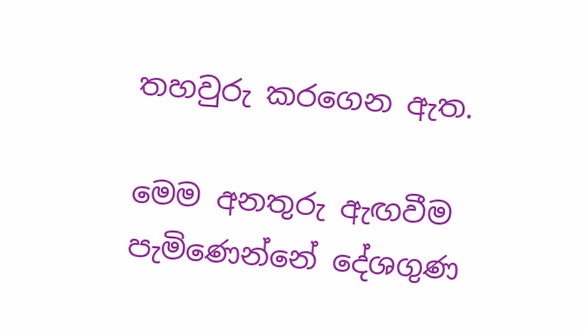තහවුරු කරගෙන ඇත.

මෙම අනතුරු ඇඟවීම පැමිණෙන්නේ දේශගුණ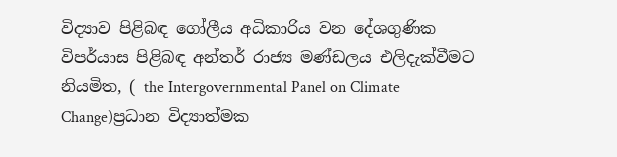විද්‍යාව පිළිබඳ ගෝලීය අධිකාරිය වන දේශගුණික විපර්යාස පිළිබඳ අන්තර් රාජ්‍ය මණ්ඩලය එලිදැක්වීමට නියමිත, ( the Intergovernmental Panel on Climate Change)ප්‍රධාන විද්‍යාත්මක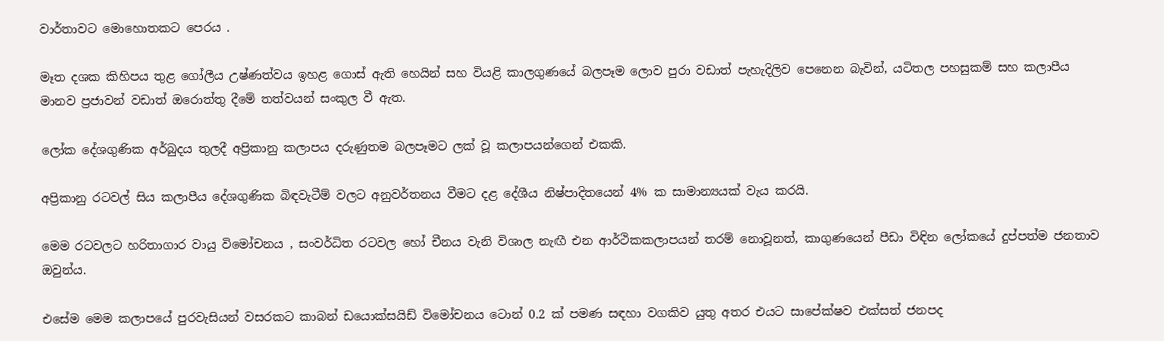වාර්තාවට මොහොතකට පෙරය .

මෑත දශක කිහිපය තුළ ගෝලීය උෂ්ණත්වය ඉහළ ගොස් ඇති හෙයින් සහ වියළි කාලගුණයේ බලපෑම ලොව පුරා වඩාත් පැහැදිලිව පෙනෙන බැවින්, යටිතල පහසුකම් සහ කලාපීය මානව ප්‍රජාවන් වඩාත් ඔරොත්තු දීමේ තත්වයන් සංකුල වී ඇත.

ලෝක දේශගුණික අර්බුදය තුලදී අප්‍රිකානු කලාපය දරුණුතම බලපෑමට ලක් වූ කලාපයන්ගෙන් එකකි.

අප්‍රිකානු රටවල් සිය කලාපීය දේශගුණික බිඳවැටීම් වලට අනුවර්තනය වීමට දළ දේශීය නිෂ්පාදිතයෙන් 4% ක සාමාන්‍යයක් වැය කරයි.

මෙම රටවලට හරිතාගාර වායු විමෝචනය , සංවර්ධිත රටවල හෝ චීනය වැනි විශාල නැඟී එන ආර්ථිකකලාපයන් තරම් නොවූනත්, කාගුණයෙන් පීඩා විඳින ලෝකයේ දුප්පත්ම ජනතාව ඔවුන්ය.

එසේම මෙම කලාපයේ පුරවැසියන් වසරකට කාබන් ඩයොක්සයිඩ් විමෝචනය ටොන් 0.2 ක් පමණ සඳහා වගකිව යුතු අතර එයට සාපේක්ෂව එක්සත් ජනපද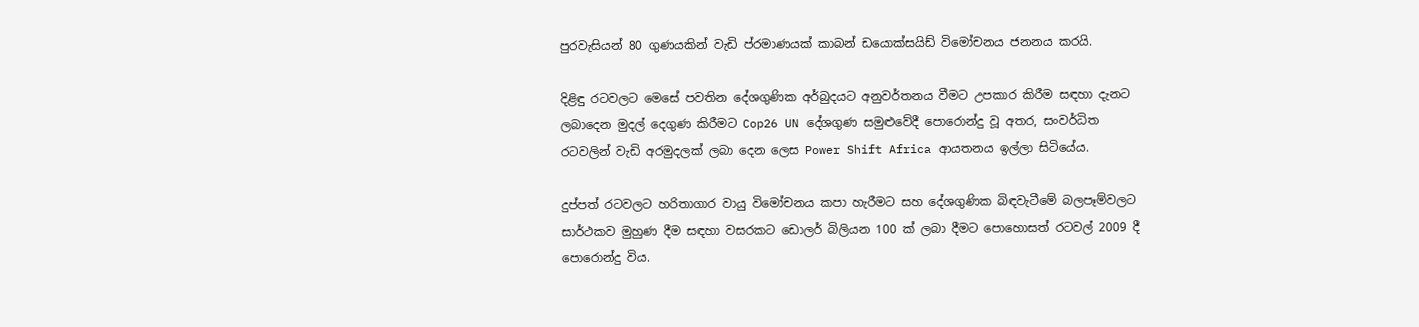පුරවැසියන් 80 ගුණයකින් වැඩි ප්රමාණයක් කාබන් ඩයොක්සයිඩ් විමෝචනය ජනනය කරයි.

දිළිඳු රටවලට මෙසේ පවතින දේශගුණික අර්බුදයට අනුවර්තනය වීමට උපකාර කිරීම සඳහා දැනට ලබාදෙන මුදල් දෙගුණ කිරීමට Cop26 UN දේශගුණ සමුළුවේදී පොරොන්දු වූ අතර, සංවර්ධිත රටවලින් වැඩි අරමුදලක් ලබා දෙන ලෙස Power Shift Africa ආයතනය ඉල්ලා සිටියේය.

දුප්පත් රටවලට හරිතාගාර වායු විමෝචනය කපා හැරීමට සහ දේශගුණික බිඳවැටීමේ බලපෑම්වලට සාර්ථකව මුහුණ දීම සඳහා වසරකට ඩොලර් බිලියන 100 ක් ලබා දීමට පොහොසත් රටවල් 2009 දී පොරොන්දු විය.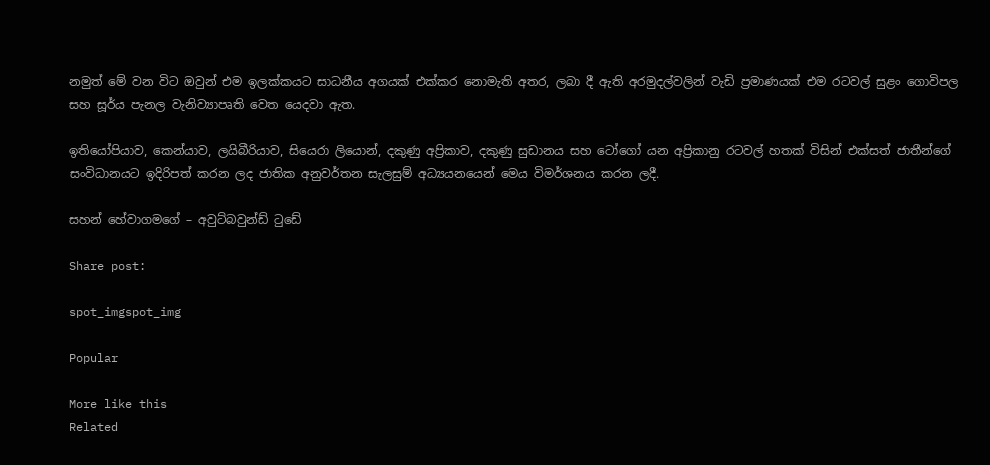නමුත් මේ වන විට ඔවුන් එම ඉලක්කයට සාධනීය අගයක් එක්කර නොමැති අතර, ලබා දී ඇති අරමුදල්වලින් වැඩි ප්‍රමාණයක් එම රටවල් සුළං ගොවිපල සහ සූර්ය පැනල වැනිව්‍යාපෘති වෙත යෙදවා ඇත.

ඉතියෝපියාව, කෙන්යාව, ලයිබීරියාව, සියෙරා ලියොන්, දකුණු අප්‍රිකාව, දකුණු සුඩානය සහ ටෝගෝ යන අප්‍රිකානු රටවල් හතක් විසින් එක්සත් ජාතීන්ගේ සංවිධානයට ඉදිරිපත් කරන ලද ජාතික අනුවර්තන සැලසුම් අධ්‍යයනයෙන් මෙය විමර්ශනය කරන ලදී.

සහන් හේවාගමගේ – අවුට්බවුන්ඩ් ටුඩේ

Share post:

spot_imgspot_img

Popular

More like this
Related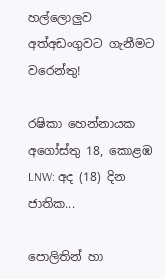හල්ලොලුව අත්අඩංගුවට ගැනීමට වරෙන්තු!

රෂිකා හෙන්නායක අගෝස්තු 18, කොළඹ LNW: අද (18) දින ජාතික...

පොලිතින් හා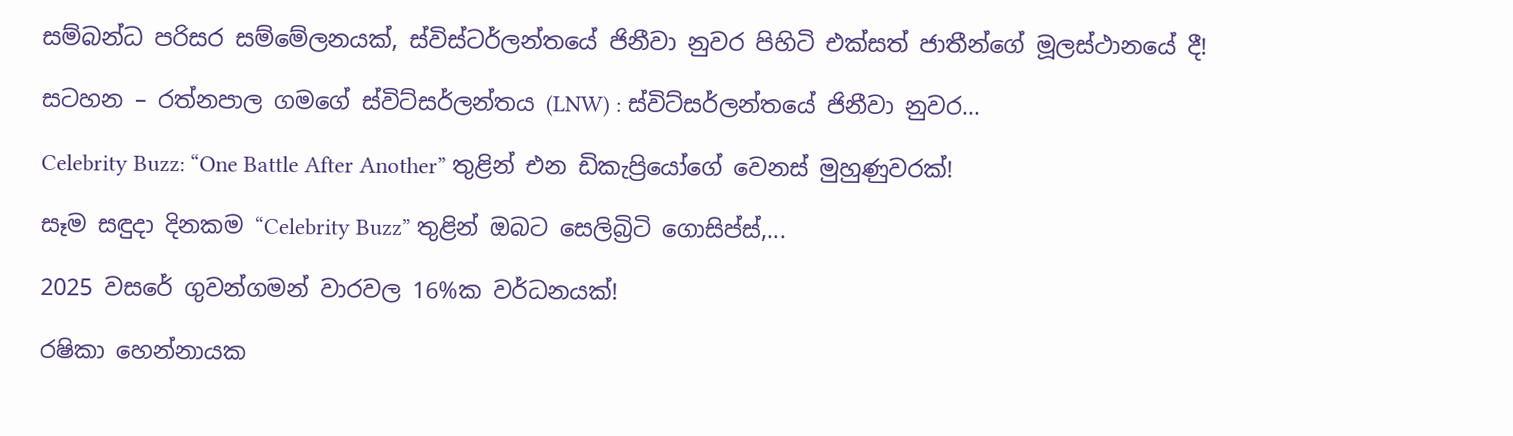සම්බන්ධ පරිසර සම්මේලනයක්, ස්විස්ටර්ලන්තයේ ජිනීවා නුවර පිහිටි එක්සත් ජාතීන්ගේ මූලස්ථානයේ දී!

සටහන – රත්නපාල ගමගේ ස්විට්සර්ලන්තය (LNW) : ස්විට්සර්ලන්තයේ ජිනීවා නුවර...

Celebrity Buzz: “One Battle After Another” තුළින් එන ඩිකැප්‍රියෝගේ වෙනස් මුහුණුවරක්!

සෑම සඳුදා දිනකම “Celebrity Buzz” තුළින් ඔබට සෙලිබ්‍රිටි ගොසිප්ස්,...

2025 වසරේ ගුවන්ගමන් වාරවල 16%ක වර්ධනයක්!

රෂිකා හෙන්නායක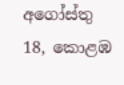අගෝස්තු 18, කොළඹ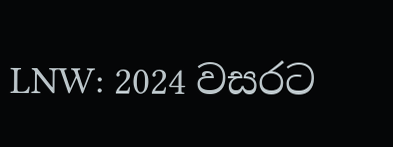LNW: 2024 වසරට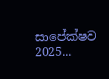සාපේක්ෂව 2025...